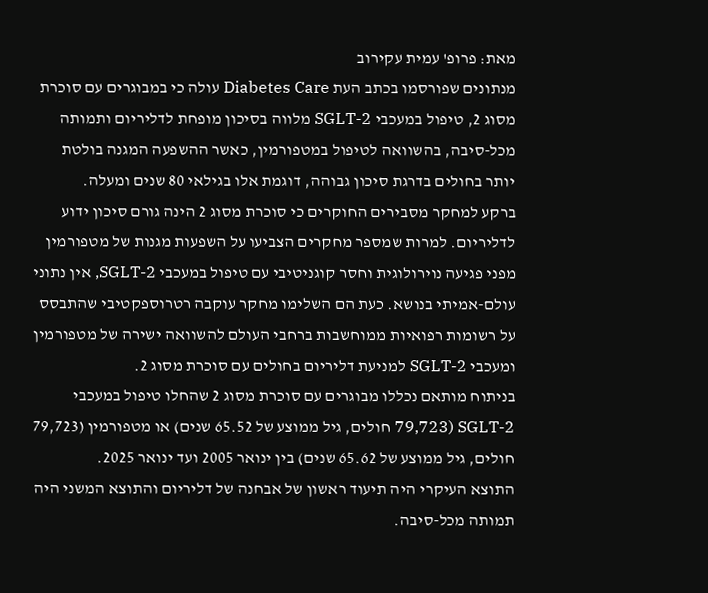מאת: פרופ' עמית עקירוב
מנתונים שפורסמו בכתב העת Diabetes Care עולה כי במבוגרים עם סוכרת מסוג 2, טיפול במעכבי SGLT-2 מלווה בסיכון מופחת לדליריום ותמותה מכל-סיבה, בהשוואה לטיפול במטפורמין, כאשר ההשפעה המגנה בולטת יותר בחולים בדרגת סיכון גבוהה, דוגמת אלו בגילאי 80 שנים ומעלה.
ברקע למחקר מסבירים החוקרים כי סוכרת מסוג 2 הינה גורם סיכון ידוע לדליריום. למרות שמספר מחקרים הצביעו על השפעות מגנות של מטפורמין מפני פגיעה נוירולוגית וחסר קוגניטיבי עם טיפול במעכבי SGLT-2, אין נתוני עולם-אמיתי בנושא. כעת הם השלימו מחקר עוקבה רטרוספקטיבי שהתבסס על רשומות רפואיות ממוחשבות ברחבי העולם להשוואה ישירה של מטפורמין ומעכבי SGLT-2 למניעת דליריום בחולים עם סוכרת מסוג 2.
בניתוח מותאם נכללו מבוגרים עם סוכרת מסוג 2 שהחלו טיפול במעכבי SGLT-2 (79,723 חולים, גיל ממוצע של 65.52 שנים) או מטפורמין (79,723 חולים, גיל ממוצע של 65.62 שנים) בין ינואר 2005 ועד ינואר 2025.
התוצא העיקרי היה תיעוד ראשון של אבחנה של דליריום והתוצא המשני היה תמותה מכל-סיבה.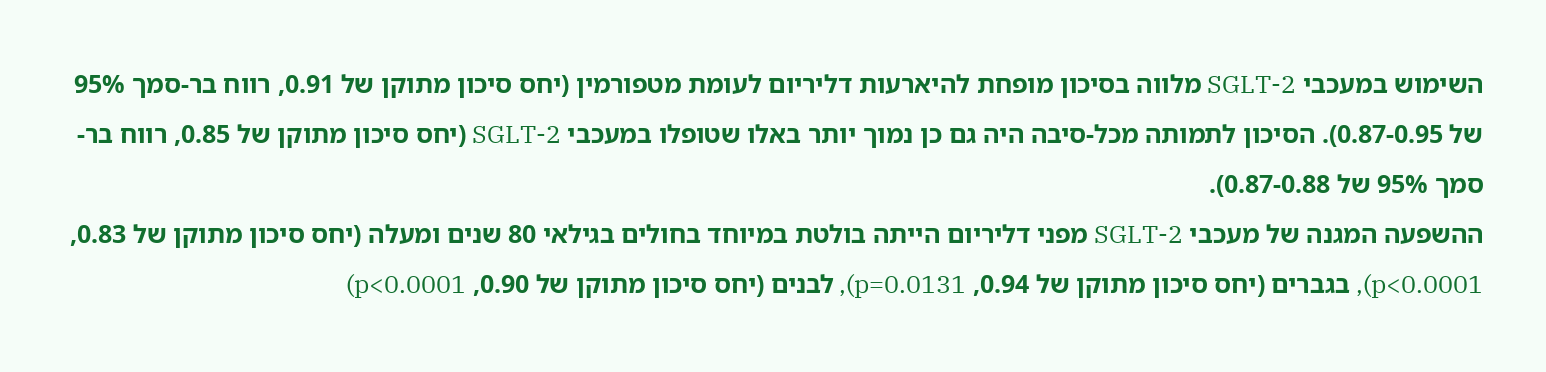השימוש במעכבי SGLT-2 מלווה בסיכון מופחת להיארעות דליריום לעומת מטפורמין (יחס סיכון מתוקן של 0.91, רווח בר-סמך 95% של 0.87-0.95). הסיכון לתמותה מכל-סיבה היה גם כן נמוך יותר באלו שטופלו במעכבי SGLT-2 (יחס סיכון מתוקן של 0.85, רווח בר-סמך 95% של 0.87-0.88).
ההשפעה המגנה של מעכבי SGLT-2 מפני דליריום הייתה בולטת במיוחד בחולים בגילאי 80 שנים ומעלה (יחס סיכון מתוקן של 0.83, p<0.0001), בגברים (יחס סיכון מתוקן של 0.94, p=0.0131), לבנים (יחס סיכון מתוקן של 0.90, p<0.0001)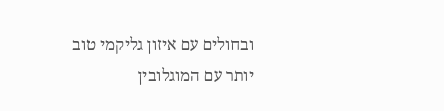ובחולים עם איזון גליקמי טוב יותר עם המוגלובין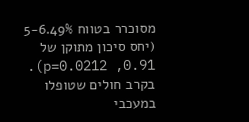מסוכרר בטווח 5-6.49% (יחס סיכון מתוקן של 0.91, p=0.0212).
בקרב חולים שטופלו במעכבי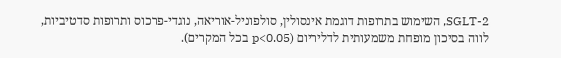SGLT-2, השימוש בתרופות דוגמת אינסולין, סולפוניל-אוריאה, נוגדי-פרכוס ותרופות סדטיביות, לווה בסיכון מופחת משמעותית לדליריום (p<0.05 בכל המקרים).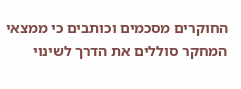החוקרים מסכמים וכותבים כי ממצאי המחקר סוללים את הדרך לשינוי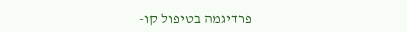פרדיגמה בטיפול קו-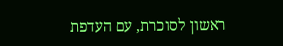ראשון לסוכרת, עם העדפת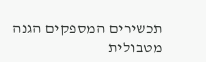תכשירים המספקים הגנה מטבולית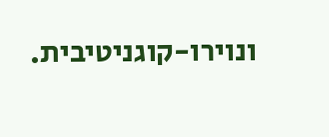ונוירו-קוגניטיבית.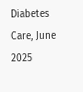Diabetes Care, June 2025